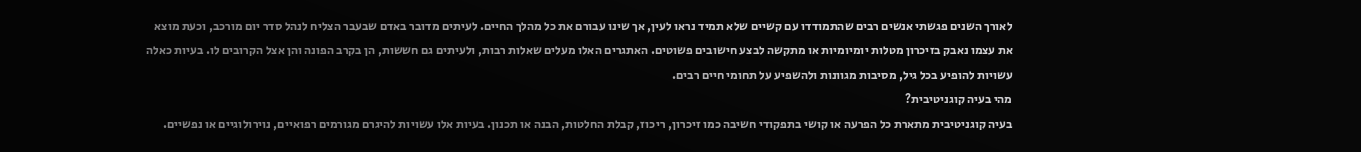לאורך השנים פגשתי אנשים רבים שהתמודדו עם קשיים שלא תמיד נראו לעין, אך שינו עבורם את כל מהלך החיים. לעיתים מדובר באדם שבעבר הצליח לנהל סדר יום מורכב, וכעת מוצא את עצמו נאבק בזיכרון מטלות יומיומיות או מתקשה לבצע חישובים פשוטים. האתגרים האלו מעלים שאלות רבות, ולעיתים גם חששות, הן בקרב הפונה והן אצל הקרובים לו. בעיות כאלה עשויות להופיע בכל גיל, מסיבות מגוונות ולהשפיע על תחומי חיים רבים.
מהי בעיה קוגניטיבית?
בעיה קוגניטיבית מתארת כל הפרעה או קושי בתפקודי חשיבה כמו זיכרון, ריכוז, קבלת החלטות, הבנה או תכנון. בעיות אלו עשויות להיגרם מגורמים רפואיים, נוירולוגיים או נפשיים.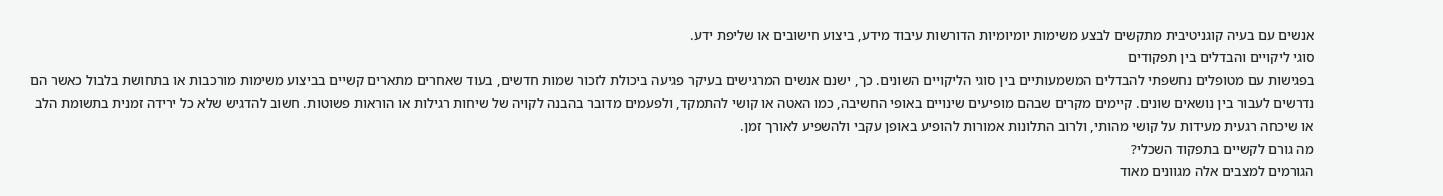אנשים עם בעיה קוגניטיבית מתקשים לבצע משימות יומיומיות הדורשות עיבוד מידע, ביצוע חישובים או שליפת ידע.
סוגי ליקויים והבדלים בין תפקודים
בפגישות עם מטופלים נחשפתי להבדלים המשמעותיים בין סוגי הליקויים השונים. כך, ישנם אנשים המרגישים בעיקר פגיעה ביכולת לזכור שמות חדשים, בעוד שאחרים מתארים קשיים בביצוע משימות מורכבות או בתחושת בלבול כאשר הם נדרשים לעבור בין נושאים שונים. קיימים מקרים שבהם מופיעים שינויים באופי החשיבה, כמו האטה או קושי להתמקד, ולפעמים מדובר בהבנה לקויה של שיחות רגילות או הוראות פשוטות. חשוב להדגיש שלא כל ירידה זמנית בתשומת הלב או שיכחה רגעית מעידות על קושי מהותי, ולרוב התלונות אמורות להופיע באופן עקבי ולהשפיע לאורך זמן.
מה גורם לקשיים בתפקוד השכלי?
הגורמים למצבים אלה מגוונים מאוד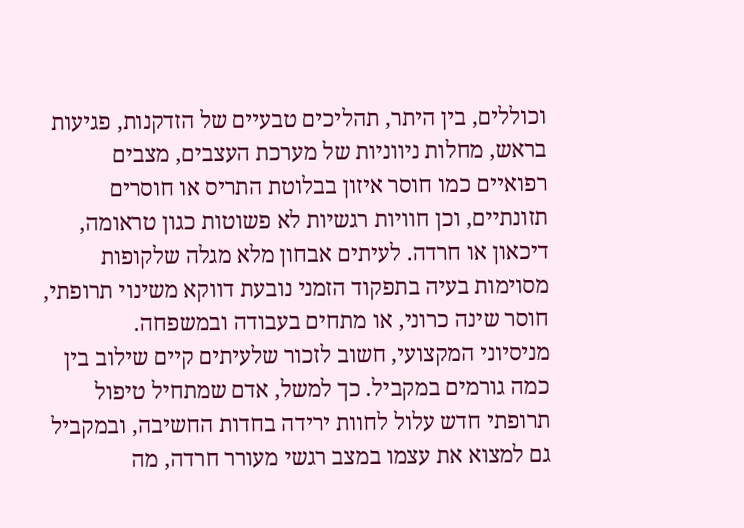וכוללים, בין היתר, תהליכים טבעיים של הזדקנות, פגיעות בראש, מחלות ניווניות של מערכת העצבים, מצבים רפואיים כמו חוסר איזון בבלוטת התריס או חוסרים תזונתיים, וכן חוויות רגשיות לא פשוטות כגון טראומה, דיכאון או חרדה. לעיתים אבחון מלא מגלה שלקופות מסוימות בעיה בתפקוד הזמני נובעת דווקא משינוי תרופתי, חוסר שינה כרוני, או מתחים בעבודה ובמשפחה.
מניסיוני המקצועי, חשוב לזכור שלעיתים קיים שילוב בין כמה גורמים במקביל. כך למשל, אדם שמתחיל טיפול תרופתי חדש עלול לחוות ירידה בחדות החשיבה, ובמקביל גם למצוא את עצמו במצב רגשי מעורר חרדה, מה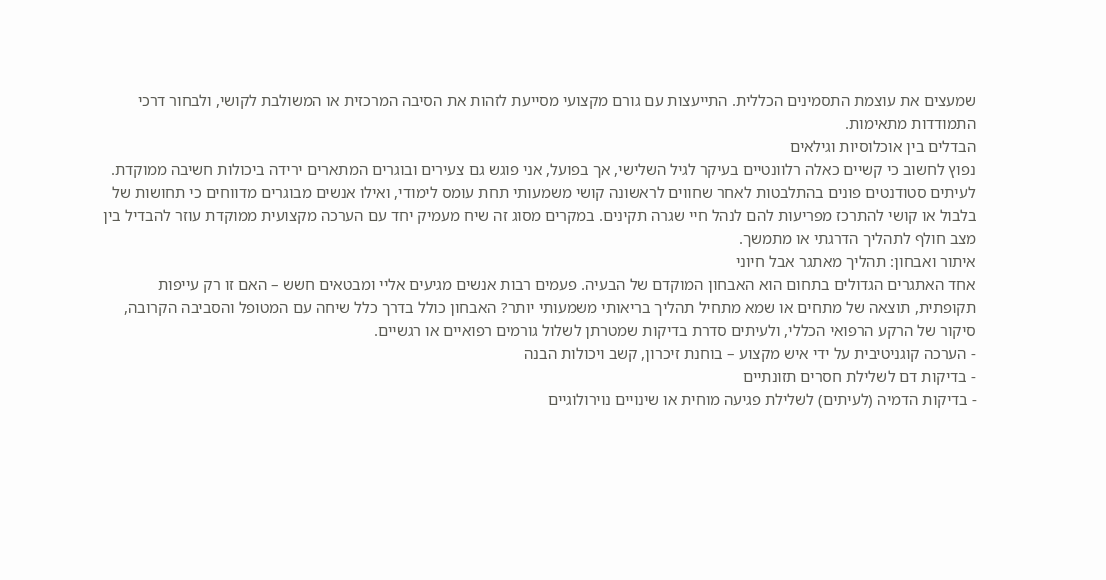שמעצים את עוצמת התסמינים הכללית. התייעצות עם גורם מקצועי מסייעת לזהות את הסיבה המרכזית או המשולבת לקושי, ולבחור דרכי התמודדות מתאימות.
הבדלים בין אוכלוסיות וגילאים
נפוץ לחשוב כי קשיים כאלה רלוונטיים בעיקר לגיל השלישי, אך בפועל, אני פוגש גם צעירים ובוגרים המתארים ירידה ביכולות חשיבה ממוקדת. לעיתים סטודנטים פונים בהתלבטות לאחר שחווים לראשונה קושי משמעותי תחת עומס לימודי, ואילו אנשים מבוגרים מדווחים כי תחושות של בלבול או קושי להתרכז מפריעות להם לנהל חיי שגרה תקינים. במקרים מסוג זה שיח מעמיק יחד עם הערכה מקצועית ממוקדת עוזר להבדיל בין מצב חולף לתהליך הדרגתי או מתמשך.
איתור ואבחון: תהליך מאתגר אבל חיוני
אחד האתגרים הגדולים בתחום הוא האבחון המוקדם של הבעיה. פעמים רבות אנשים מגיעים אליי ומבטאים חשש – האם זו רק עייפות תקופתית, תוצאה של מתחים או שמא מתחיל תהליך בריאותי משמעותי יותר? האבחון כולל בדרך כלל שיחה עם המטופל והסביבה הקרובה, סיקור של הרקע הרפואי הכללי, ולעיתים סדרת בדיקות שמטרתן לשלול גורמים רפואיים או רגשיים.
- הערכה קוגניטיבית על ידי איש מקצוע – בוחנת זיכרון, קשב ויכולות הבנה
- בדיקות דם לשלילת חסרים תזונתיים
- בדיקות הדמיה (לעיתים) לשלילת פגיעה מוחית או שינויים נוירולוגיים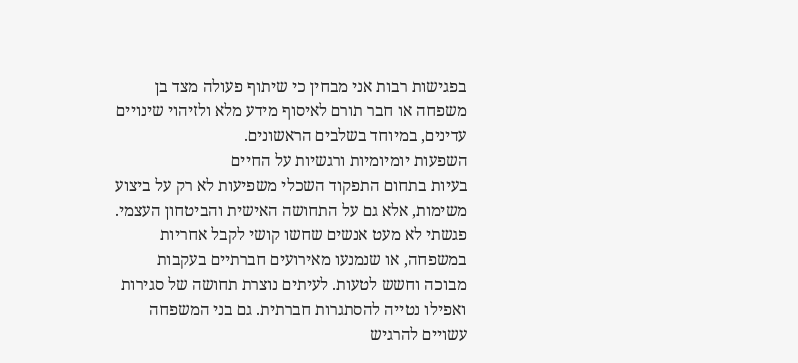בפגישות רבות אני מבחין כי שיתוף פעולה מצד בן משפחה או חבר תורם לאיסוף מידע מלא ולזיהוי שינויים עדינים, במיוחד בשלבים הראשונים.
השפעות יומיומיות ורגשיות על החיים
בעיות בתחום התפקוד השכלי משפיעות לא רק על ביצוע משימות, אלא גם על התחושה האישית והביטחון העצמי. פגשתי לא מעט אנשים שחשו קושי לקבל אחריות במשפחה, או שנמנעו מאירועים חברתיים בעקבות מבוכה וחשש לטעות. לעיתים נוצרת תחושה של סגירות ואפילו נטייה להסתגרות חברתית. גם בני המשפחה עשויים להרגיש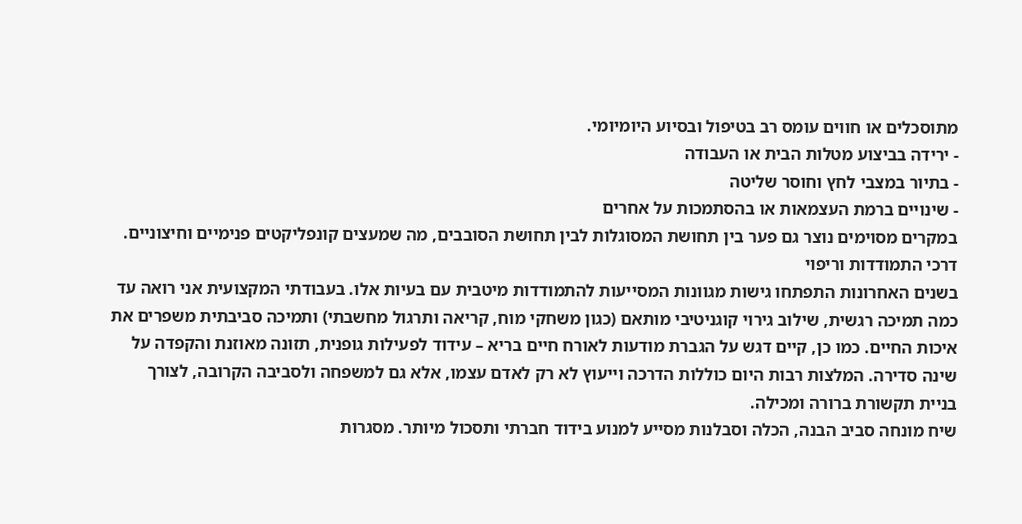מתוסכלים או חווים עומס רב בטיפול ובסיוע היומיומי.
- ירידה בביצוע מטלות הבית או העבודה
- בתיור במצבי לחץ וחוסר שליטה
- שינויים ברמת העצמאות או בהסתמכות על אחרים
במקרים מסוימים נוצר גם פער בין תחושת המסוגלות לבין תחושת הסובבים, מה שמעצים קונפליקטים פנימיים וחיצוניים.
דרכי התמודדות וריפוי
בשנים האחרונות התפתחו גישות מגוונות המסייעות להתמודדות מיטבית עם בעיות אלו. בעבודתי המקצועית אני רואה עד כמה תמיכה רגשית, שילוב גירוי קוגניטיבי מותאם (כגון משחקי מוח, קריאה ותרגול מחשבתי) ותמיכה סביבתית משפרים את איכות החיים. כמו כן, קיים דגש על הגברת מודעות לאורח חיים בריא – עידוד לפעילות גופנית, תזונה מאוזנת והקפדה על שינה סדירה. המלצות רבות היום כוללות הדרכה וייעוץ לא רק לאדם עצמו, אלא גם למשפחה ולסביבה הקרובה, לצורך בניית תקשורת ברורה ומכילה.
שיח מונחה סביב הבנה, הכלה וסבלנות מסייע למנוע בידוד חברתי ותסכול מיותר. מסגרות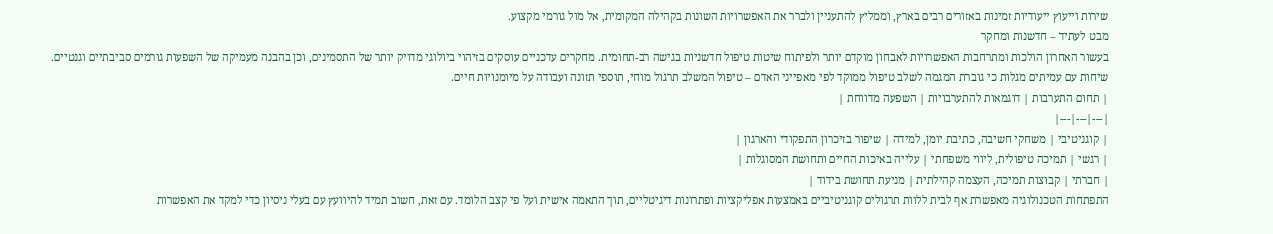שירות וייעוץ ייעודיות זמינות באזורים רבים בארץ, וממליץ להתעניין ולברר את האפשרויות השונות בקהילה המקומית, אל מול גורמי מקצוע.
מבט לעתיד – חדשנות ומחקר
בעשור האחרון הולכות ומתרחבות האפשרויות לאבחון מוקדם יותר ולפיתוח שיטות טיפול חדשניות בגישה רב-תחומית. מחקרים עדכניים עוסקים בזיהוי ביולוגי מדויק יותר של התסמינים, וכן בהבנה מעמיקה של השפעות גורמים סביבתיים וגנטיים. שיחות עם עמיתים מגלות כי גוברת המגמה לשלב טיפול ממוקד לפי מאפייני האדם – טיפול המשלב תרגול מוחי, תוספי תזונה ועבודה על מיומנויות חיים.
| תחום התערבות | דוגמאות להתערבויות | השפעה מדווחת |
|---|---|---|
| קוגניטיבי | משחקי חשיבה, כתיבת יומן, למידה | שיפור בזיכרון התפקודי והארגון |
| רגשי | תמיכה טיפולית, ליווי משפחתי | עלייה באיכות החיים ותחושת המסוגלות |
| חברתי | קבוצות תמיכה, העצמה קהילתית | מניעת תחושת בידוד |
התפתחות הטכנולוגיה מאפשרת אף לבית ללוות תרגולים קוגניטיביים באמצעות אפליקציות ופתרונות דיגיטליים, תוך התאמה אישית ועל פי קצב הלומד. עם זאת, חשוב תמיד להיוועץ עם בעלי ניסיון כדי למקד את האפשרות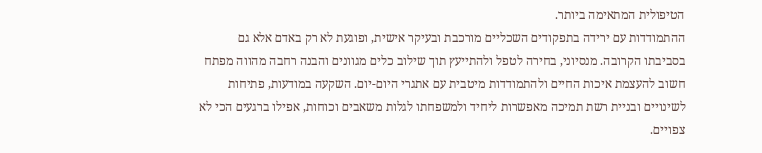הטיפולית המתאימה ביותר.
ההתמודדות עם ירידה בתפקודים השכליים מורכבת ובעיקר אישית, ופוגעת לא רק באדם אלא גם בסביבתו הקרובה. מנסיוני, בחירה לטפל ולהתייעץ תוך שילוב כלים מגוונים והבנה רחבה מהווה מפתח חשוב להעצמת איכות החיים ולהתמודדות מיטבית עם אתגרי היום-יום. השקעה במודעות, פתיחות לשינויים ובניית רשת תמיכה מאפשרות ליחיד ולמשפחתו לגלות משאבים וכוחות, אפילו ברגעים הכי לא צפויים.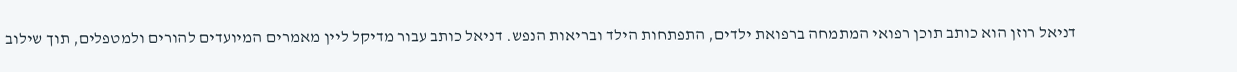דניאל רוזן הוא כותב תוכן רפואי המתמחה ברפואת ילדים, התפתחות הילד ובריאות הנפש. דניאל כותב עבור מדיקל ליין מאמרים המיועדים להורים ולמטפלים, תוך שילוב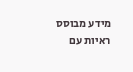מידע מבוסס ראיות עם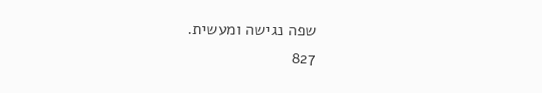שפה נגישה ומעשית.
827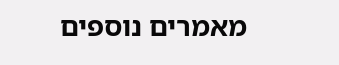מאמרים נוספים